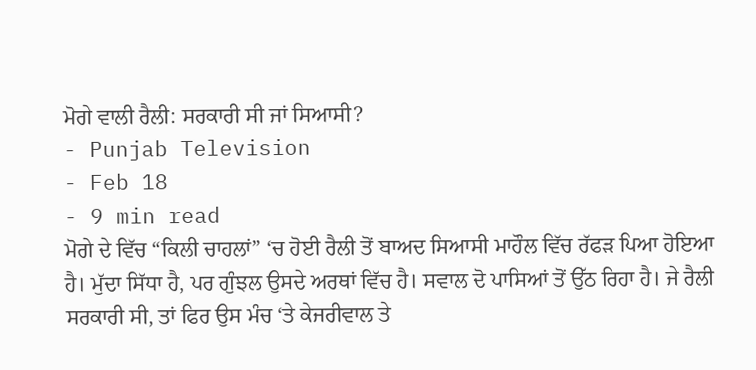ਮੋਗੇ ਵਾਲੀ ਰੈਲੀ: ਸਰਕਾਰੀ ਸੀ ਜਾਂ ਸਿਆਸੀ?
- Punjab Television
- Feb 18
- 9 min read
ਮੋਗੇ ਦੇ ਵਿੱਚ “ਕਿਲੀ ਚਾਹਲਾਂ” ‘ਚ ਹੋਈ ਰੈਲੀ ਤੋਂ ਬਾਅਦ ਸਿਆਸੀ ਮਾਹੌਲ ਵਿੱਚ ਰੱਫੜ ਪਿਆ ਹੋਇਆ ਹੈ। ਮੁੱਦਾ ਸਿੱਧਾ ਹੈ, ਪਰ ਗੁੰਝਲ ਉਸਦੇ ਅਰਥਾਂ ਵਿੱਚ ਹੈ। ਸਵਾਲ ਦੋ ਪਾਸਿਆਂ ਤੋਂ ਉੱਠ ਰਿਹਾ ਹੈ। ਜੇ ਰੈਲੀ ਸਰਕਾਰੀ ਸੀ, ਤਾਂ ਫਿਰ ਉਸ ਮੰਚ ‘ਤੇ ਕੇਜਰੀਵਾਲ ਤੇ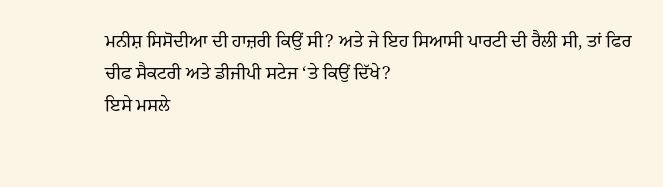ਮਨੀਸ਼ ਸਿਸੋਦੀਆ ਦੀ ਹਾਜ਼ਰੀ ਕਿਉਂ ਸੀ? ਅਤੇ ਜੇ ਇਹ ਸਿਆਸੀ ਪਾਰਟੀ ਦੀ ਰੈਲੀ ਸੀ, ਤਾਂ ਫਿਰ ਚੀਫ ਸੈਕਟਰੀ ਅਤੇ ਡੀਜੀਪੀ ਸਟੇਜ ‘ਤੇ ਕਿਉਂ ਦਿੱਖੇ?
ਇਸੇ ਮਸਲੇ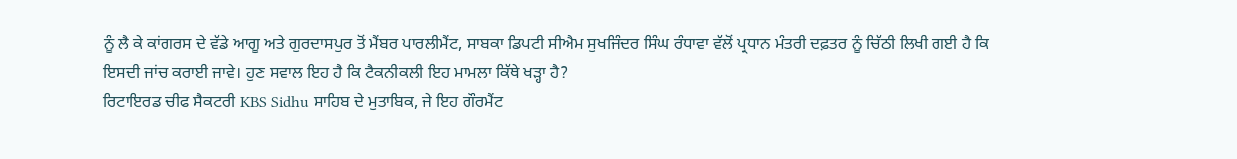ਨੂੰ ਲੈ ਕੇ ਕਾਂਗਰਸ ਦੇ ਵੱਡੇ ਆਗੂ ਅਤੇ ਗੁਰਦਾਸਪੁਰ ਤੋਂ ਮੈਂਬਰ ਪਾਰਲੀਮੈਂਟ, ਸਾਬਕਾ ਡਿਪਟੀ ਸੀਐਮ ਸੁਖਜਿੰਦਰ ਸਿੰਘ ਰੰਧਾਵਾ ਵੱਲੋਂ ਪ੍ਰਧਾਨ ਮੰਤਰੀ ਦਫ਼ਤਰ ਨੂੰ ਚਿੱਠੀ ਲਿਖੀ ਗਈ ਹੈ ਕਿ ਇਸਦੀ ਜਾਂਚ ਕਰਾਈ ਜਾਵੇ। ਹੁਣ ਸਵਾਲ ਇਹ ਹੈ ਕਿ ਟੈਕਨੀਕਲੀ ਇਹ ਮਾਮਲਾ ਕਿੱਥੇ ਖੜ੍ਹਾ ਹੈ?
ਰਿਟਾਇਰਡ ਚੀਫ ਸੈਕਟਰੀ KBS Sidhu ਸਾਹਿਬ ਦੇ ਮੁਤਾਬਿਕ, ਜੇ ਇਹ ਗੌਰਮੈਂਟ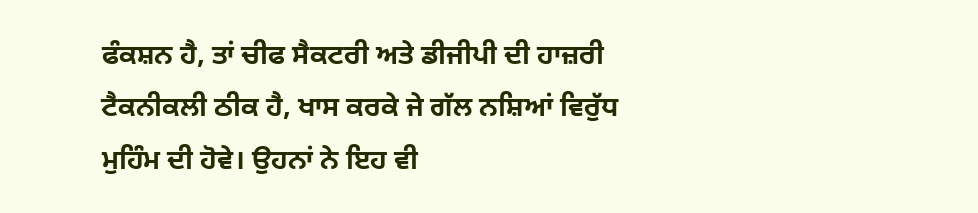ਫੰਕਸ਼ਨ ਹੈ, ਤਾਂ ਚੀਫ ਸੈਕਟਰੀ ਅਤੇ ਡੀਜੀਪੀ ਦੀ ਹਾਜ਼ਰੀ ਟੈਕਨੀਕਲੀ ਠੀਕ ਹੈ, ਖਾਸ ਕਰਕੇ ਜੇ ਗੱਲ ਨਸ਼ਿਆਂ ਵਿਰੁੱਧ ਮੁਹਿੰਮ ਦੀ ਹੋਵੇ। ਉਹਨਾਂ ਨੇ ਇਹ ਵੀ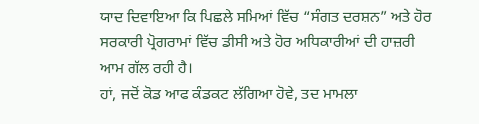ਯਾਦ ਦਿਵਾਇਆ ਕਿ ਪਿਛਲੇ ਸਮਿਆਂ ਵਿੱਚ “ਸੰਗਤ ਦਰਸ਼ਨ” ਅਤੇ ਹੋਰ ਸਰਕਾਰੀ ਪ੍ਰੋਗਰਾਮਾਂ ਵਿੱਚ ਡੀਸੀ ਅਤੇ ਹੋਰ ਅਧਿਕਾਰੀਆਂ ਦੀ ਹਾਜ਼ਰੀ ਆਮ ਗੱਲ ਰਹੀ ਹੈ।
ਹਾਂ, ਜਦੋਂ ਕੋਡ ਆਫ ਕੰਡਕਟ ਲੱਗਿਆ ਹੋਵੇ, ਤਦ ਮਾਮਲਾ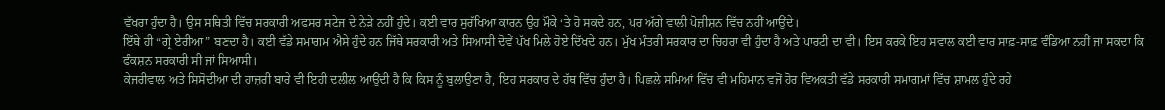ਵੱਖਰਾ ਹੁੰਦਾ ਹੈ। ਉਸ ਸਥਿਤੀ ਵਿੱਚ ਸਰਕਾਰੀ ਅਫਸਰ ਸਟੇਜ ਦੇ ਨੇੜੇ ਨਹੀਂ ਹੁੰਦੇ। ਕਈ ਵਾਰ ਸੁਰੱਖਿਆ ਕਾਰਨ ਉਹ ਮੌਕੇ ‘ਤੇ ਹੋ ਸਕਦੇ ਹਨ, ਪਰ ਅੱਗੇ ਵਾਲੀ ਪੋਜ਼ੀਸ਼ਨ ਵਿੱਚ ਨਹੀਂ ਆਉਂਦੇ।
ਇੱਥੇ ਹੀ “ਗ੍ਰੇ ਏਰੀਆ” ਬਣਦਾ ਹੈ। ਕਈ ਵੱਡੇ ਸਮਾਗਮ ਐਸੇ ਹੁੰਦੇ ਹਨ ਜਿੱਥੇ ਸਰਕਾਰੀ ਅਤੇ ਸਿਆਸੀ ਦੋਵੇਂ ਪੱਖ ਮਿਲੇ ਹੋਏ ਦਿੱਖਦੇ ਹਨ। ਮੁੱਖ ਮੰਤਰੀ ਸਰਕਾਰ ਦਾ ਚਿਹਰਾ ਵੀ ਹੁੰਦਾ ਹੈ ਅਤੇ ਪਾਰਟੀ ਦਾ ਵੀ। ਇਸ ਕਰਕੇ ਇਹ ਸਵਾਲ ਕਈ ਵਾਰ ਸਾਫ਼-ਸਾਫ਼ ਵੰਡਿਆ ਨਹੀਂ ਜਾ ਸਕਦਾ ਕਿ ਫੰਕਸ਼ਨ ਸਰਕਾਰੀ ਸੀ ਜਾਂ ਸਿਆਸੀ।
ਕੇਜਰੀਵਾਲ ਅਤੇ ਸਿਸੋਦੀਆ ਦੀ ਹਾਜ਼ਰੀ ਬਾਰੇ ਵੀ ਇਹੀ ਦਲੀਲ ਆਉਂਦੀ ਹੈ ਕਿ ਕਿਸ ਨੂੰ ਬੁਲਾਉਣਾ ਹੈ, ਇਹ ਸਰਕਾਰ ਦੇ ਹੱਥ ਵਿੱਚ ਹੁੰਦਾ ਹੈ। ਪਿਛਲੇ ਸਮਿਆਂ ਵਿੱਚ ਵੀ ਮਹਿਮਾਨ ਵਜੋਂ ਹੋਰ ਵਿਅਕਤੀ ਵੱਡੇ ਸਰਕਾਰੀ ਸਮਾਗਮਾਂ ਵਿੱਚ ਸ਼ਾਮਲ ਹੁੰਦੇ ਰਹੇ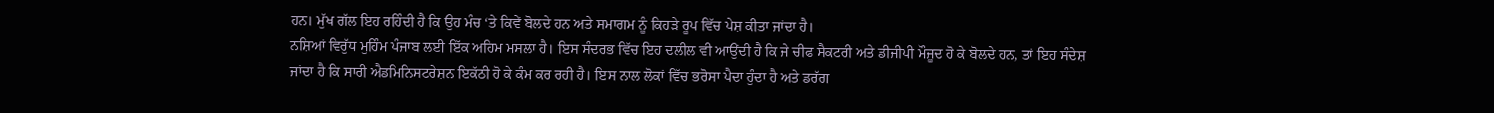ਹਨ। ਮੁੱਖ ਗੱਲ ਇਹ ਰਹਿੰਦੀ ਹੈ ਕਿ ਉਹ ਮੰਚ ‘ਤੇ ਕਿਵੇਂ ਬੋਲਦੇ ਹਨ ਅਤੇ ਸਮਾਗਮ ਨੂੰ ਕਿਹੜੇ ਰੂਪ ਵਿੱਚ ਪੇਸ਼ ਕੀਤਾ ਜਾਂਦਾ ਹੈ।
ਨਸ਼ਿਆਂ ਵਿਰੁੱਧ ਮੁਹਿੰਮ ਪੰਜਾਬ ਲਈ ਇੱਕ ਅਹਿਮ ਮਸਲਾ ਹੈ। ਇਸ ਸੰਦਰਭ ਵਿੱਚ ਇਹ ਦਲੀਲ ਵੀ ਆਉਂਦੀ ਹੈ ਕਿ ਜੇ ਚੀਫ ਸੈਕਟਰੀ ਅਤੇ ਡੀਜੀਪੀ ਮੌਜੂਦ ਹੋ ਕੇ ਬੋਲਦੇ ਹਨ, ਤਾਂ ਇਹ ਸੰਦੇਸ਼ ਜਾਂਦਾ ਹੈ ਕਿ ਸਾਰੀ ਐਡਮਿਨਿਸਟਰੇਸ਼ਨ ਇਕੱਠੀ ਹੋ ਕੇ ਕੰਮ ਕਰ ਰਹੀ ਹੈ। ਇਸ ਨਾਲ ਲੋਕਾਂ ਵਿੱਚ ਭਰੋਸਾ ਪੈਦਾ ਹੁੰਦਾ ਹੈ ਅਤੇ ਡਰੱਗ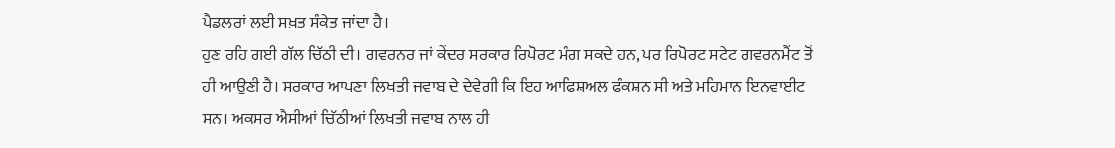ਪੈਡਲਰਾਂ ਲਈ ਸਖ਼ਤ ਸੰਕੇਤ ਜਾਂਦਾ ਹੈ।
ਹੁਣ ਰਹਿ ਗਈ ਗੱਲ ਚਿੱਠੀ ਦੀ। ਗਵਰਨਰ ਜਾਂ ਕੇਂਦਰ ਸਰਕਾਰ ਰਿਪੋਰਟ ਮੰਗ ਸਕਦੇ ਹਨ, ਪਰ ਰਿਪੋਰਟ ਸਟੇਟ ਗਵਰਨਮੈਂਟ ਤੋਂ ਹੀ ਆਉਣੀ ਹੈ। ਸਰਕਾਰ ਆਪਣਾ ਲਿਖਤੀ ਜਵਾਬ ਦੇ ਦੇਵੇਗੀ ਕਿ ਇਹ ਆਫਿਸ਼ਅਲ ਫੰਕਸ਼ਨ ਸੀ ਅਤੇ ਮਹਿਮਾਨ ਇਨਵਾਈਟ ਸਨ। ਅਕਸਰ ਐਸੀਆਂ ਚਿੱਠੀਆਂ ਲਿਖਤੀ ਜਵਾਬ ਨਾਲ ਹੀ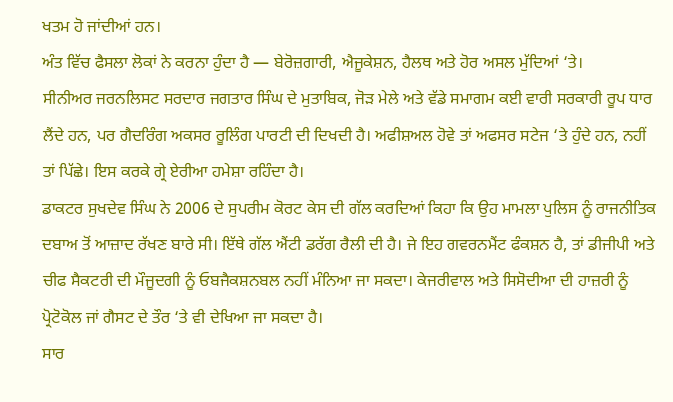ਖਤਮ ਹੋ ਜਾਂਦੀਆਂ ਹਨ।
ਅੰਤ ਵਿੱਚ ਫੈਸਲਾ ਲੋਕਾਂ ਨੇ ਕਰਨਾ ਹੁੰਦਾ ਹੈ — ਬੇਰੋਜ਼ਗਾਰੀ, ਐਜੂਕੇਸ਼ਨ, ਹੈਲਥ ਅਤੇ ਹੋਰ ਅਸਲ ਮੁੱਦਿਆਂ ‘ਤੇ।
ਸੀਨੀਅਰ ਜਰਨਲਿਸਟ ਸਰਦਾਰ ਜਗਤਾਰ ਸਿੰਘ ਦੇ ਮੁਤਾਬਿਕ, ਜੋੜ ਮੇਲੇ ਅਤੇ ਵੱਡੇ ਸਮਾਗਮ ਕਈ ਵਾਰੀ ਸਰਕਾਰੀ ਰੂਪ ਧਾਰ ਲੈਂਦੇ ਹਨ, ਪਰ ਗੈਦਰਿੰਗ ਅਕਸਰ ਰੂਲਿੰਗ ਪਾਰਟੀ ਦੀ ਦਿਖਦੀ ਹੈ। ਅਫੀਸ਼ਅਲ ਹੋਵੇ ਤਾਂ ਅਫਸਰ ਸਟੇਜ ‘ਤੇ ਹੁੰਦੇ ਹਨ, ਨਹੀਂ ਤਾਂ ਪਿੱਛੇ। ਇਸ ਕਰਕੇ ਗ੍ਰੇ ਏਰੀਆ ਹਮੇਸ਼ਾ ਰਹਿੰਦਾ ਹੈ।
ਡਾਕਟਰ ਸੁਖਦੇਵ ਸਿੰਘ ਨੇ 2006 ਦੇ ਸੁਪਰੀਮ ਕੋਰਟ ਕੇਸ ਦੀ ਗੱਲ ਕਰਦਿਆਂ ਕਿਹਾ ਕਿ ਉਹ ਮਾਮਲਾ ਪੁਲਿਸ ਨੂੰ ਰਾਜਨੀਤਿਕ ਦਬਾਅ ਤੋਂ ਆਜ਼ਾਦ ਰੱਖਣ ਬਾਰੇ ਸੀ। ਇੱਥੇ ਗੱਲ ਐਂਟੀ ਡਰੱਗ ਰੈਲੀ ਦੀ ਹੈ। ਜੇ ਇਹ ਗਵਰਨਮੈਂਟ ਫੰਕਸ਼ਨ ਹੈ, ਤਾਂ ਡੀਜੀਪੀ ਅਤੇ ਚੀਫ ਸੈਕਟਰੀ ਦੀ ਮੌਜੂਦਗੀ ਨੂੰ ਓਬਜੈਕਸ਼ਨਬਲ ਨਹੀਂ ਮੰਨਿਆ ਜਾ ਸਕਦਾ। ਕੇਜਰੀਵਾਲ ਅਤੇ ਸਿਸੋਦੀਆ ਦੀ ਹਾਜ਼ਰੀ ਨੂੰ ਪ੍ਰੋਟੋਕੋਲ ਜਾਂ ਗੈਸਟ ਦੇ ਤੌਰ ‘ਤੇ ਵੀ ਦੇਖਿਆ ਜਾ ਸਕਦਾ ਹੈ।
ਸਾਰ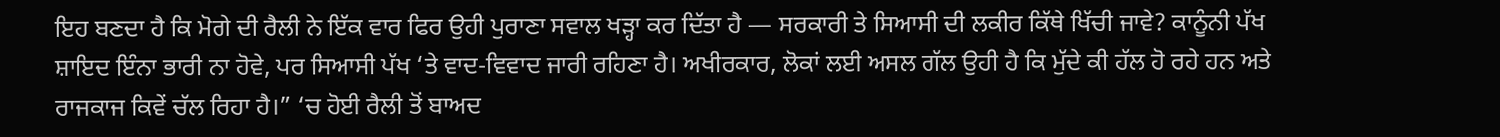ਇਹ ਬਣਦਾ ਹੈ ਕਿ ਮੋਗੇ ਦੀ ਰੈਲੀ ਨੇ ਇੱਕ ਵਾਰ ਫਿਰ ਉਹੀ ਪੁਰਾਣਾ ਸਵਾਲ ਖੜ੍ਹਾ ਕਰ ਦਿੱਤਾ ਹੈ — ਸਰਕਾਰੀ ਤੇ ਸਿਆਸੀ ਦੀ ਲਕੀਰ ਕਿੱਥੇ ਖਿੱਚੀ ਜਾਵੇ? ਕਾਨੂੰਨੀ ਪੱਖ ਸ਼ਾਇਦ ਇੰਨਾ ਭਾਰੀ ਨਾ ਹੋਵੇ, ਪਰ ਸਿਆਸੀ ਪੱਖ ‘ਤੇ ਵਾਦ-ਵਿਵਾਦ ਜਾਰੀ ਰਹਿਣਾ ਹੈ। ਅਖੀਰਕਾਰ, ਲੋਕਾਂ ਲਈ ਅਸਲ ਗੱਲ ਉਹੀ ਹੈ ਕਿ ਮੁੱਦੇ ਕੀ ਹੱਲ ਹੋ ਰਹੇ ਹਨ ਅਤੇ ਰਾਜਕਾਜ ਕਿਵੇਂ ਚੱਲ ਰਿਹਾ ਹੈ।” ‘ਚ ਹੋਈ ਰੈਲੀ ਤੋਂ ਬਾਅਦ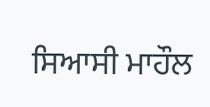ਸਿਆਸੀ ਮਾਹੌਲ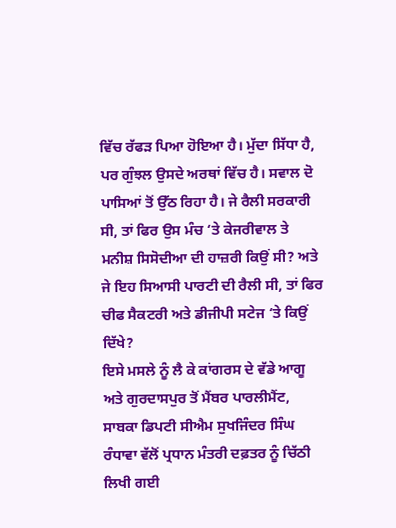ਵਿੱਚ ਰੱਫੜ ਪਿਆ ਹੋਇਆ ਹੈ। ਮੁੱਦਾ ਸਿੱਧਾ ਹੈ, ਪਰ ਗੁੰਝਲ ਉਸਦੇ ਅਰਥਾਂ ਵਿੱਚ ਹੈ। ਸਵਾਲ ਦੋ ਪਾਸਿਆਂ ਤੋਂ ਉੱਠ ਰਿਹਾ ਹੈ। ਜੇ ਰੈਲੀ ਸਰਕਾਰੀ ਸੀ, ਤਾਂ ਫਿਰ ਉਸ ਮੰਚ ‘ਤੇ ਕੇਜਰੀਵਾਲ ਤੇ ਮਨੀਸ਼ ਸਿਸੋਦੀਆ ਦੀ ਹਾਜ਼ਰੀ ਕਿਉਂ ਸੀ? ਅਤੇ ਜੇ ਇਹ ਸਿਆਸੀ ਪਾਰਟੀ ਦੀ ਰੈਲੀ ਸੀ, ਤਾਂ ਫਿਰ ਚੀਫ ਸੈਕਟਰੀ ਅਤੇ ਡੀਜੀਪੀ ਸਟੇਜ ‘ਤੇ ਕਿਉਂ ਦਿੱਖੇ?
ਇਸੇ ਮਸਲੇ ਨੂੰ ਲੈ ਕੇ ਕਾਂਗਰਸ ਦੇ ਵੱਡੇ ਆਗੂ ਅਤੇ ਗੁਰਦਾਸਪੁਰ ਤੋਂ ਮੈਂਬਰ ਪਾਰਲੀਮੈਂਟ, ਸਾਬਕਾ ਡਿਪਟੀ ਸੀਐਮ ਸੁਖਜਿੰਦਰ ਸਿੰਘ ਰੰਧਾਵਾ ਵੱਲੋਂ ਪ੍ਰਧਾਨ ਮੰਤਰੀ ਦਫ਼ਤਰ ਨੂੰ ਚਿੱਠੀ ਲਿਖੀ ਗਈ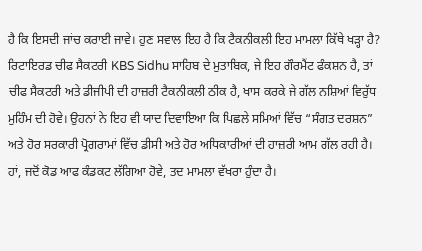ਹੈ ਕਿ ਇਸਦੀ ਜਾਂਚ ਕਰਾਈ ਜਾਵੇ। ਹੁਣ ਸਵਾਲ ਇਹ ਹੈ ਕਿ ਟੈਕਨੀਕਲੀ ਇਹ ਮਾਮਲਾ ਕਿੱਥੇ ਖੜ੍ਹਾ ਹੈ?
ਰਿਟਾਇਰਡ ਚੀਫ ਸੈਕਟਰੀ KBS Sidhu ਸਾਹਿਬ ਦੇ ਮੁਤਾਬਿਕ, ਜੇ ਇਹ ਗੌਰਮੈਂਟ ਫੰਕਸ਼ਨ ਹੈ, ਤਾਂ ਚੀਫ ਸੈਕਟਰੀ ਅਤੇ ਡੀਜੀਪੀ ਦੀ ਹਾਜ਼ਰੀ ਟੈਕਨੀਕਲੀ ਠੀਕ ਹੈ, ਖਾਸ ਕਰਕੇ ਜੇ ਗੱਲ ਨਸ਼ਿਆਂ ਵਿਰੁੱਧ ਮੁਹਿੰਮ ਦੀ ਹੋਵੇ। ਉਹਨਾਂ ਨੇ ਇਹ ਵੀ ਯਾਦ ਦਿਵਾਇਆ ਕਿ ਪਿਛਲੇ ਸਮਿਆਂ ਵਿੱਚ “ਸੰਗਤ ਦਰਸ਼ਨ” ਅਤੇ ਹੋਰ ਸਰਕਾਰੀ ਪ੍ਰੋਗਰਾਮਾਂ ਵਿੱਚ ਡੀਸੀ ਅਤੇ ਹੋਰ ਅਧਿਕਾਰੀਆਂ ਦੀ ਹਾਜ਼ਰੀ ਆਮ ਗੱਲ ਰਹੀ ਹੈ।
ਹਾਂ, ਜਦੋਂ ਕੋਡ ਆਫ ਕੰਡਕਟ ਲੱਗਿਆ ਹੋਵੇ, ਤਦ ਮਾਮਲਾ ਵੱਖਰਾ ਹੁੰਦਾ ਹੈ।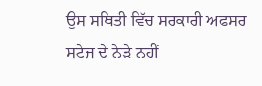ਉਸ ਸਥਿਤੀ ਵਿੱਚ ਸਰਕਾਰੀ ਅਫਸਰ ਸਟੇਜ ਦੇ ਨੇੜੇ ਨਹੀਂ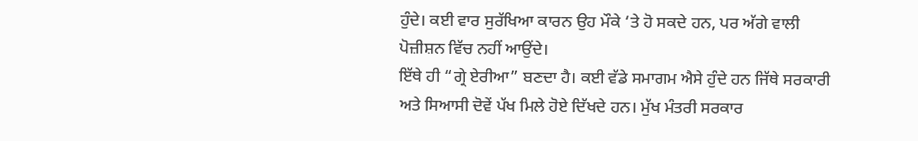ਹੁੰਦੇ। ਕਈ ਵਾਰ ਸੁਰੱਖਿਆ ਕਾਰਨ ਉਹ ਮੌਕੇ ‘ਤੇ ਹੋ ਸਕਦੇ ਹਨ, ਪਰ ਅੱਗੇ ਵਾਲੀ ਪੋਜ਼ੀਸ਼ਨ ਵਿੱਚ ਨਹੀਂ ਆਉਂਦੇ।
ਇੱਥੇ ਹੀ “ਗ੍ਰੇ ਏਰੀਆ” ਬਣਦਾ ਹੈ। ਕਈ ਵੱਡੇ ਸਮਾਗਮ ਐਸੇ ਹੁੰਦੇ ਹਨ ਜਿੱਥੇ ਸਰਕਾਰੀ ਅਤੇ ਸਿਆਸੀ ਦੋਵੇਂ ਪੱਖ ਮਿਲੇ ਹੋਏ ਦਿੱਖਦੇ ਹਨ। ਮੁੱਖ ਮੰਤਰੀ ਸਰਕਾਰ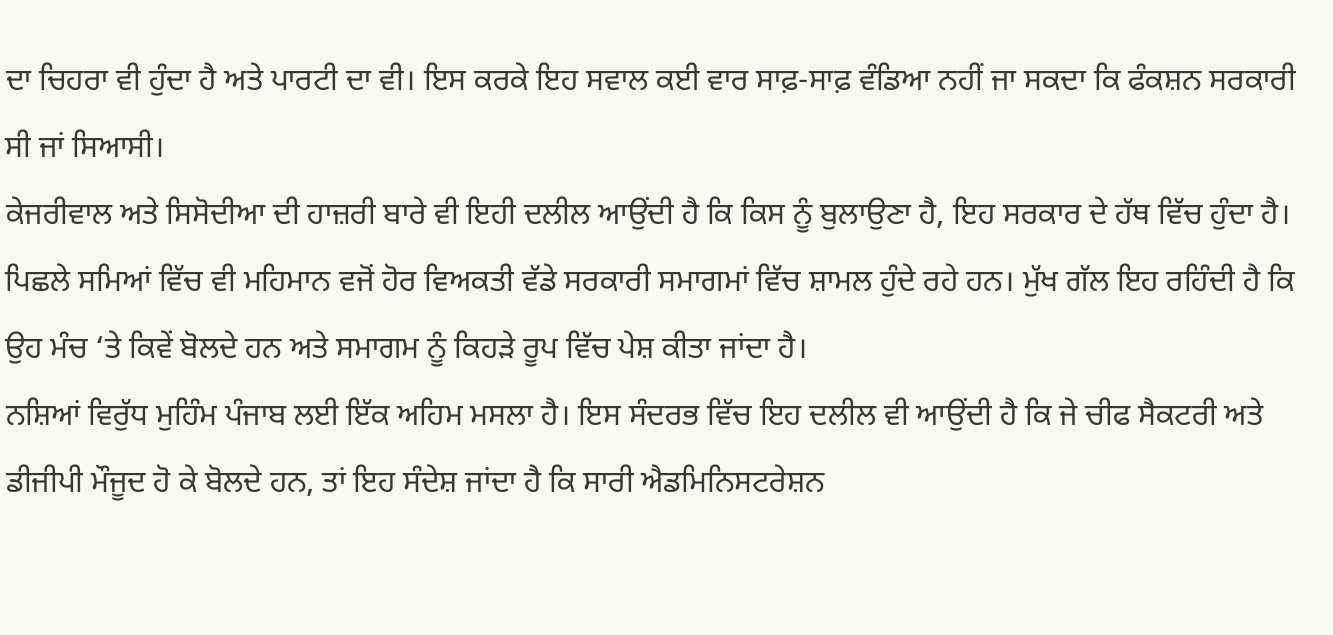ਦਾ ਚਿਹਰਾ ਵੀ ਹੁੰਦਾ ਹੈ ਅਤੇ ਪਾਰਟੀ ਦਾ ਵੀ। ਇਸ ਕਰਕੇ ਇਹ ਸਵਾਲ ਕਈ ਵਾਰ ਸਾਫ਼-ਸਾਫ਼ ਵੰਡਿਆ ਨਹੀਂ ਜਾ ਸਕਦਾ ਕਿ ਫੰਕਸ਼ਨ ਸਰਕਾਰੀ ਸੀ ਜਾਂ ਸਿਆਸੀ।
ਕੇਜਰੀਵਾਲ ਅਤੇ ਸਿਸੋਦੀਆ ਦੀ ਹਾਜ਼ਰੀ ਬਾਰੇ ਵੀ ਇਹੀ ਦਲੀਲ ਆਉਂਦੀ ਹੈ ਕਿ ਕਿਸ ਨੂੰ ਬੁਲਾਉਣਾ ਹੈ, ਇਹ ਸਰਕਾਰ ਦੇ ਹੱਥ ਵਿੱਚ ਹੁੰਦਾ ਹੈ। ਪਿਛਲੇ ਸਮਿਆਂ ਵਿੱਚ ਵੀ ਮਹਿਮਾਨ ਵਜੋਂ ਹੋਰ ਵਿਅਕਤੀ ਵੱਡੇ ਸਰਕਾਰੀ ਸਮਾਗਮਾਂ ਵਿੱਚ ਸ਼ਾਮਲ ਹੁੰਦੇ ਰਹੇ ਹਨ। ਮੁੱਖ ਗੱਲ ਇਹ ਰਹਿੰਦੀ ਹੈ ਕਿ ਉਹ ਮੰਚ ‘ਤੇ ਕਿਵੇਂ ਬੋਲਦੇ ਹਨ ਅਤੇ ਸਮਾਗਮ ਨੂੰ ਕਿਹੜੇ ਰੂਪ ਵਿੱਚ ਪੇਸ਼ ਕੀਤਾ ਜਾਂਦਾ ਹੈ।
ਨਸ਼ਿਆਂ ਵਿਰੁੱਧ ਮੁਹਿੰਮ ਪੰਜਾਬ ਲਈ ਇੱਕ ਅਹਿਮ ਮਸਲਾ ਹੈ। ਇਸ ਸੰਦਰਭ ਵਿੱਚ ਇਹ ਦਲੀਲ ਵੀ ਆਉਂਦੀ ਹੈ ਕਿ ਜੇ ਚੀਫ ਸੈਕਟਰੀ ਅਤੇ ਡੀਜੀਪੀ ਮੌਜੂਦ ਹੋ ਕੇ ਬੋਲਦੇ ਹਨ, ਤਾਂ ਇਹ ਸੰਦੇਸ਼ ਜਾਂਦਾ ਹੈ ਕਿ ਸਾਰੀ ਐਡਮਿਨਿਸਟਰੇਸ਼ਨ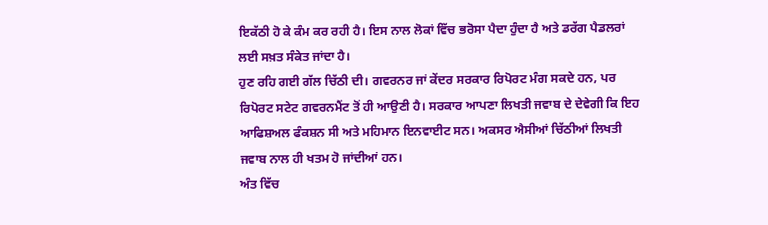ਇਕੱਠੀ ਹੋ ਕੇ ਕੰਮ ਕਰ ਰਹੀ ਹੈ। ਇਸ ਨਾਲ ਲੋਕਾਂ ਵਿੱਚ ਭਰੋਸਾ ਪੈਦਾ ਹੁੰਦਾ ਹੈ ਅਤੇ ਡਰੱਗ ਪੈਡਲਰਾਂ ਲਈ ਸਖ਼ਤ ਸੰਕੇਤ ਜਾਂਦਾ ਹੈ।
ਹੁਣ ਰਹਿ ਗਈ ਗੱਲ ਚਿੱਠੀ ਦੀ। ਗਵਰਨਰ ਜਾਂ ਕੇਂਦਰ ਸਰਕਾਰ ਰਿਪੋਰਟ ਮੰਗ ਸਕਦੇ ਹਨ, ਪਰ ਰਿਪੋਰਟ ਸਟੇਟ ਗਵਰਨਮੈਂਟ ਤੋਂ ਹੀ ਆਉਣੀ ਹੈ। ਸਰਕਾਰ ਆਪਣਾ ਲਿਖਤੀ ਜਵਾਬ ਦੇ ਦੇਵੇਗੀ ਕਿ ਇਹ ਆਫਿਸ਼ਅਲ ਫੰਕਸ਼ਨ ਸੀ ਅਤੇ ਮਹਿਮਾਨ ਇਨਵਾਈਟ ਸਨ। ਅਕਸਰ ਐਸੀਆਂ ਚਿੱਠੀਆਂ ਲਿਖਤੀ ਜਵਾਬ ਨਾਲ ਹੀ ਖਤਮ ਹੋ ਜਾਂਦੀਆਂ ਹਨ।
ਅੰਤ ਵਿੱਚ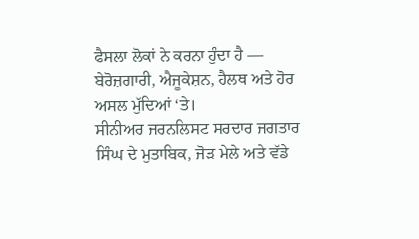ਫੈਸਲਾ ਲੋਕਾਂ ਨੇ ਕਰਨਾ ਹੁੰਦਾ ਹੈ — ਬੇਰੋਜ਼ਗਾਰੀ, ਐਜੂਕੇਸ਼ਨ, ਹੈਲਥ ਅਤੇ ਹੋਰ ਅਸਲ ਮੁੱਦਿਆਂ ‘ਤੇ।
ਸੀਨੀਅਰ ਜਰਨਲਿਸਟ ਸਰਦਾਰ ਜਗਤਾਰ ਸਿੰਘ ਦੇ ਮੁਤਾਬਿਕ, ਜੋੜ ਮੇਲੇ ਅਤੇ ਵੱਡੇ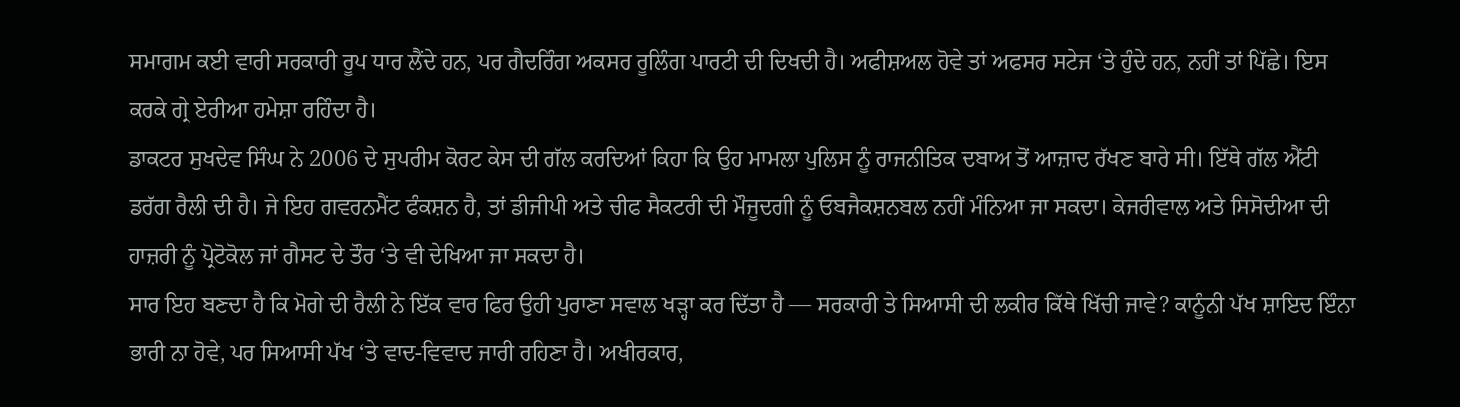ਸਮਾਗਮ ਕਈ ਵਾਰੀ ਸਰਕਾਰੀ ਰੂਪ ਧਾਰ ਲੈਂਦੇ ਹਨ, ਪਰ ਗੈਦਰਿੰਗ ਅਕਸਰ ਰੂਲਿੰਗ ਪਾਰਟੀ ਦੀ ਦਿਖਦੀ ਹੈ। ਅਫੀਸ਼ਅਲ ਹੋਵੇ ਤਾਂ ਅਫਸਰ ਸਟੇਜ ‘ਤੇ ਹੁੰਦੇ ਹਨ, ਨਹੀਂ ਤਾਂ ਪਿੱਛੇ। ਇਸ ਕਰਕੇ ਗ੍ਰੇ ਏਰੀਆ ਹਮੇਸ਼ਾ ਰਹਿੰਦਾ ਹੈ।
ਡਾਕਟਰ ਸੁਖਦੇਵ ਸਿੰਘ ਨੇ 2006 ਦੇ ਸੁਪਰੀਮ ਕੋਰਟ ਕੇਸ ਦੀ ਗੱਲ ਕਰਦਿਆਂ ਕਿਹਾ ਕਿ ਉਹ ਮਾਮਲਾ ਪੁਲਿਸ ਨੂੰ ਰਾਜਨੀਤਿਕ ਦਬਾਅ ਤੋਂ ਆਜ਼ਾਦ ਰੱਖਣ ਬਾਰੇ ਸੀ। ਇੱਥੇ ਗੱਲ ਐਂਟੀ ਡਰੱਗ ਰੈਲੀ ਦੀ ਹੈ। ਜੇ ਇਹ ਗਵਰਨਮੈਂਟ ਫੰਕਸ਼ਨ ਹੈ, ਤਾਂ ਡੀਜੀਪੀ ਅਤੇ ਚੀਫ ਸੈਕਟਰੀ ਦੀ ਮੌਜੂਦਗੀ ਨੂੰ ਓਬਜੈਕਸ਼ਨਬਲ ਨਹੀਂ ਮੰਨਿਆ ਜਾ ਸਕਦਾ। ਕੇਜਰੀਵਾਲ ਅਤੇ ਸਿਸੋਦੀਆ ਦੀ ਹਾਜ਼ਰੀ ਨੂੰ ਪ੍ਰੋਟੋਕੋਲ ਜਾਂ ਗੈਸਟ ਦੇ ਤੌਰ ‘ਤੇ ਵੀ ਦੇਖਿਆ ਜਾ ਸਕਦਾ ਹੈ।
ਸਾਰ ਇਹ ਬਣਦਾ ਹੈ ਕਿ ਮੋਗੇ ਦੀ ਰੈਲੀ ਨੇ ਇੱਕ ਵਾਰ ਫਿਰ ਉਹੀ ਪੁਰਾਣਾ ਸਵਾਲ ਖੜ੍ਹਾ ਕਰ ਦਿੱਤਾ ਹੈ — ਸਰਕਾਰੀ ਤੇ ਸਿਆਸੀ ਦੀ ਲਕੀਰ ਕਿੱਥੇ ਖਿੱਚੀ ਜਾਵੇ? ਕਾਨੂੰਨੀ ਪੱਖ ਸ਼ਾਇਦ ਇੰਨਾ ਭਾਰੀ ਨਾ ਹੋਵੇ, ਪਰ ਸਿਆਸੀ ਪੱਖ ‘ਤੇ ਵਾਦ-ਵਿਵਾਦ ਜਾਰੀ ਰਹਿਣਾ ਹੈ। ਅਖੀਰਕਾਰ,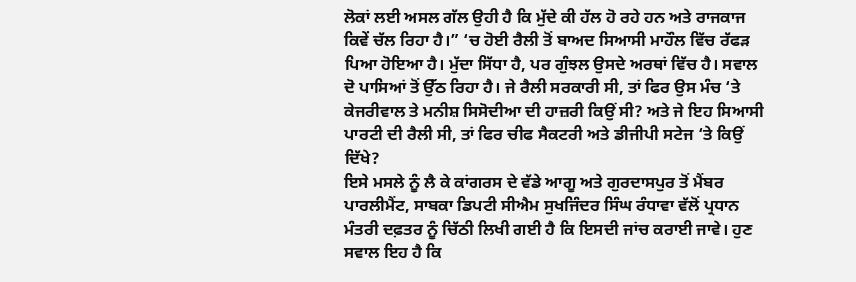ਲੋਕਾਂ ਲਈ ਅਸਲ ਗੱਲ ਉਹੀ ਹੈ ਕਿ ਮੁੱਦੇ ਕੀ ਹੱਲ ਹੋ ਰਹੇ ਹਨ ਅਤੇ ਰਾਜਕਾਜ ਕਿਵੇਂ ਚੱਲ ਰਿਹਾ ਹੈ।” ‘ਚ ਹੋਈ ਰੈਲੀ ਤੋਂ ਬਾਅਦ ਸਿਆਸੀ ਮਾਹੌਲ ਵਿੱਚ ਰੱਫੜ ਪਿਆ ਹੋਇਆ ਹੈ। ਮੁੱਦਾ ਸਿੱਧਾ ਹੈ, ਪਰ ਗੁੰਝਲ ਉਸਦੇ ਅਰਥਾਂ ਵਿੱਚ ਹੈ। ਸਵਾਲ ਦੋ ਪਾਸਿਆਂ ਤੋਂ ਉੱਠ ਰਿਹਾ ਹੈ। ਜੇ ਰੈਲੀ ਸਰਕਾਰੀ ਸੀ, ਤਾਂ ਫਿਰ ਉਸ ਮੰਚ ‘ਤੇ ਕੇਜਰੀਵਾਲ ਤੇ ਮਨੀਸ਼ ਸਿਸੋਦੀਆ ਦੀ ਹਾਜ਼ਰੀ ਕਿਉਂ ਸੀ? ਅਤੇ ਜੇ ਇਹ ਸਿਆਸੀ ਪਾਰਟੀ ਦੀ ਰੈਲੀ ਸੀ, ਤਾਂ ਫਿਰ ਚੀਫ ਸੈਕਟਰੀ ਅਤੇ ਡੀਜੀਪੀ ਸਟੇਜ ‘ਤੇ ਕਿਉਂ ਦਿੱਖੇ?
ਇਸੇ ਮਸਲੇ ਨੂੰ ਲੈ ਕੇ ਕਾਂਗਰਸ ਦੇ ਵੱਡੇ ਆਗੂ ਅਤੇ ਗੁਰਦਾਸਪੁਰ ਤੋਂ ਮੈਂਬਰ ਪਾਰਲੀਮੈਂਟ, ਸਾਬਕਾ ਡਿਪਟੀ ਸੀਐਮ ਸੁਖਜਿੰਦਰ ਸਿੰਘ ਰੰਧਾਵਾ ਵੱਲੋਂ ਪ੍ਰਧਾਨ ਮੰਤਰੀ ਦਫ਼ਤਰ ਨੂੰ ਚਿੱਠੀ ਲਿਖੀ ਗਈ ਹੈ ਕਿ ਇਸਦੀ ਜਾਂਚ ਕਰਾਈ ਜਾਵੇ। ਹੁਣ ਸਵਾਲ ਇਹ ਹੈ ਕਿ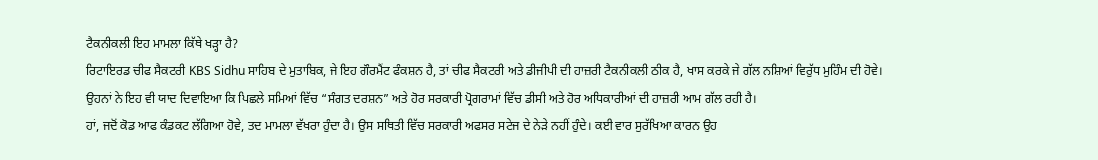ਟੈਕਨੀਕਲੀ ਇਹ ਮਾਮਲਾ ਕਿੱਥੇ ਖੜ੍ਹਾ ਹੈ?
ਰਿਟਾਇਰਡ ਚੀਫ ਸੈਕਟਰੀ KBS Sidhu ਸਾਹਿਬ ਦੇ ਮੁਤਾਬਿਕ, ਜੇ ਇਹ ਗੌਰਮੈਂਟ ਫੰਕਸ਼ਨ ਹੈ, ਤਾਂ ਚੀਫ ਸੈਕਟਰੀ ਅਤੇ ਡੀਜੀਪੀ ਦੀ ਹਾਜ਼ਰੀ ਟੈਕਨੀਕਲੀ ਠੀਕ ਹੈ, ਖਾਸ ਕਰਕੇ ਜੇ ਗੱਲ ਨਸ਼ਿਆਂ ਵਿਰੁੱਧ ਮੁਹਿੰਮ ਦੀ ਹੋਵੇ। ਉਹਨਾਂ ਨੇ ਇਹ ਵੀ ਯਾਦ ਦਿਵਾਇਆ ਕਿ ਪਿਛਲੇ ਸਮਿਆਂ ਵਿੱਚ “ਸੰਗਤ ਦਰਸ਼ਨ” ਅਤੇ ਹੋਰ ਸਰਕਾਰੀ ਪ੍ਰੋਗਰਾਮਾਂ ਵਿੱਚ ਡੀਸੀ ਅਤੇ ਹੋਰ ਅਧਿਕਾਰੀਆਂ ਦੀ ਹਾਜ਼ਰੀ ਆਮ ਗੱਲ ਰਹੀ ਹੈ।
ਹਾਂ, ਜਦੋਂ ਕੋਡ ਆਫ ਕੰਡਕਟ ਲੱਗਿਆ ਹੋਵੇ, ਤਦ ਮਾਮਲਾ ਵੱਖਰਾ ਹੁੰਦਾ ਹੈ। ਉਸ ਸਥਿਤੀ ਵਿੱਚ ਸਰਕਾਰੀ ਅਫਸਰ ਸਟੇਜ ਦੇ ਨੇੜੇ ਨਹੀਂ ਹੁੰਦੇ। ਕਈ ਵਾਰ ਸੁਰੱਖਿਆ ਕਾਰਨ ਉਹ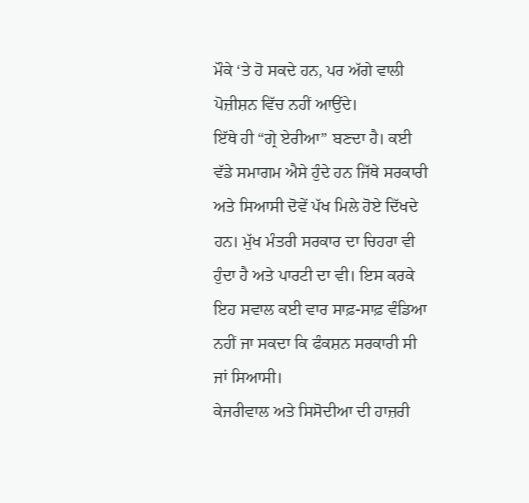ਮੌਕੇ ‘ਤੇ ਹੋ ਸਕਦੇ ਹਨ, ਪਰ ਅੱਗੇ ਵਾਲੀ ਪੋਜ਼ੀਸ਼ਨ ਵਿੱਚ ਨਹੀਂ ਆਉਂਦੇ।
ਇੱਥੇ ਹੀ “ਗ੍ਰੇ ਏਰੀਆ” ਬਣਦਾ ਹੈ। ਕਈ ਵੱਡੇ ਸਮਾਗਮ ਐਸੇ ਹੁੰਦੇ ਹਨ ਜਿੱਥੇ ਸਰਕਾਰੀ ਅਤੇ ਸਿਆਸੀ ਦੋਵੇਂ ਪੱਖ ਮਿਲੇ ਹੋਏ ਦਿੱਖਦੇ ਹਨ। ਮੁੱਖ ਮੰਤਰੀ ਸਰਕਾਰ ਦਾ ਚਿਹਰਾ ਵੀ ਹੁੰਦਾ ਹੈ ਅਤੇ ਪਾਰਟੀ ਦਾ ਵੀ। ਇਸ ਕਰਕੇ ਇਹ ਸਵਾਲ ਕਈ ਵਾਰ ਸਾਫ਼-ਸਾਫ਼ ਵੰਡਿਆ ਨਹੀਂ ਜਾ ਸਕਦਾ ਕਿ ਫੰਕਸ਼ਨ ਸਰਕਾਰੀ ਸੀ ਜਾਂ ਸਿਆਸੀ।
ਕੇਜਰੀਵਾਲ ਅਤੇ ਸਿਸੋਦੀਆ ਦੀ ਹਾਜ਼ਰੀ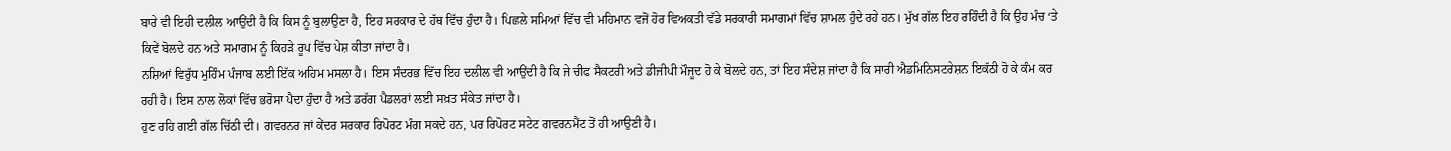ਬਾਰੇ ਵੀ ਇਹੀ ਦਲੀਲ ਆਉਂਦੀ ਹੈ ਕਿ ਕਿਸ ਨੂੰ ਬੁਲਾਉਣਾ ਹੈ, ਇਹ ਸਰਕਾਰ ਦੇ ਹੱਥ ਵਿੱਚ ਹੁੰਦਾ ਹੈ। ਪਿਛਲੇ ਸਮਿਆਂ ਵਿੱਚ ਵੀ ਮਹਿਮਾਨ ਵਜੋਂ ਹੋਰ ਵਿਅਕਤੀ ਵੱਡੇ ਸਰਕਾਰੀ ਸਮਾਗਮਾਂ ਵਿੱਚ ਸ਼ਾਮਲ ਹੁੰਦੇ ਰਹੇ ਹਨ। ਮੁੱਖ ਗੱਲ ਇਹ ਰਹਿੰਦੀ ਹੈ ਕਿ ਉਹ ਮੰਚ ‘ਤੇ ਕਿਵੇਂ ਬੋਲਦੇ ਹਨ ਅਤੇ ਸਮਾਗਮ ਨੂੰ ਕਿਹੜੇ ਰੂਪ ਵਿੱਚ ਪੇਸ਼ ਕੀਤਾ ਜਾਂਦਾ ਹੈ।
ਨਸ਼ਿਆਂ ਵਿਰੁੱਧ ਮੁਹਿੰਮ ਪੰਜਾਬ ਲਈ ਇੱਕ ਅਹਿਮ ਮਸਲਾ ਹੈ। ਇਸ ਸੰਦਰਭ ਵਿੱਚ ਇਹ ਦਲੀਲ ਵੀ ਆਉਂਦੀ ਹੈ ਕਿ ਜੇ ਚੀਫ ਸੈਕਟਰੀ ਅਤੇ ਡੀਜੀਪੀ ਮੌਜੂਦ ਹੋ ਕੇ ਬੋਲਦੇ ਹਨ, ਤਾਂ ਇਹ ਸੰਦੇਸ਼ ਜਾਂਦਾ ਹੈ ਕਿ ਸਾਰੀ ਐਡਮਿਨਿਸਟਰੇਸ਼ਨ ਇਕੱਠੀ ਹੋ ਕੇ ਕੰਮ ਕਰ ਰਹੀ ਹੈ। ਇਸ ਨਾਲ ਲੋਕਾਂ ਵਿੱਚ ਭਰੋਸਾ ਪੈਦਾ ਹੁੰਦਾ ਹੈ ਅਤੇ ਡਰੱਗ ਪੈਡਲਰਾਂ ਲਈ ਸਖ਼ਤ ਸੰਕੇਤ ਜਾਂਦਾ ਹੈ।
ਹੁਣ ਰਹਿ ਗਈ ਗੱਲ ਚਿੱਠੀ ਦੀ। ਗਵਰਨਰ ਜਾਂ ਕੇਂਦਰ ਸਰਕਾਰ ਰਿਪੋਰਟ ਮੰਗ ਸਕਦੇ ਹਨ, ਪਰ ਰਿਪੋਰਟ ਸਟੇਟ ਗਵਰਨਮੈਂਟ ਤੋਂ ਹੀ ਆਉਣੀ ਹੈ।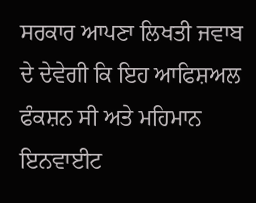ਸਰਕਾਰ ਆਪਣਾ ਲਿਖਤੀ ਜਵਾਬ ਦੇ ਦੇਵੇਗੀ ਕਿ ਇਹ ਆਫਿਸ਼ਅਲ ਫੰਕਸ਼ਨ ਸੀ ਅਤੇ ਮਹਿਮਾਨ ਇਨਵਾਈਟ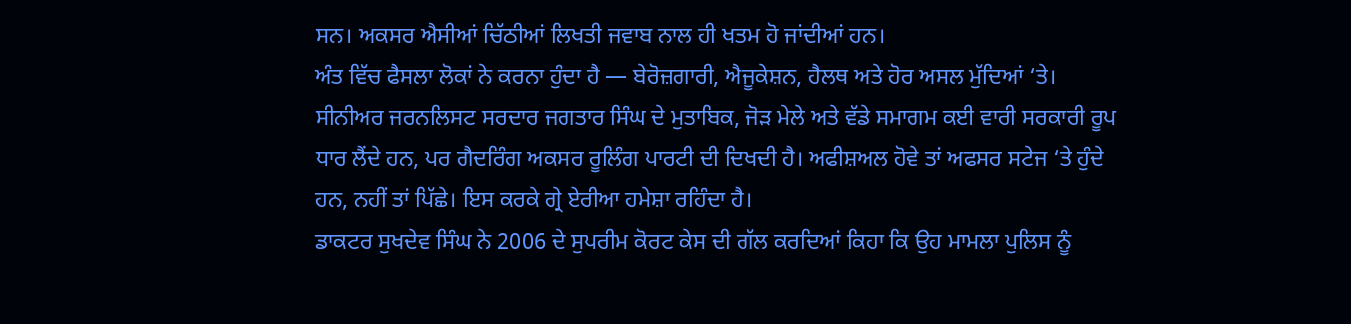ਸਨ। ਅਕਸਰ ਐਸੀਆਂ ਚਿੱਠੀਆਂ ਲਿਖਤੀ ਜਵਾਬ ਨਾਲ ਹੀ ਖਤਮ ਹੋ ਜਾਂਦੀਆਂ ਹਨ।
ਅੰਤ ਵਿੱਚ ਫੈਸਲਾ ਲੋਕਾਂ ਨੇ ਕਰਨਾ ਹੁੰਦਾ ਹੈ — ਬੇਰੋਜ਼ਗਾਰੀ, ਐਜੂਕੇਸ਼ਨ, ਹੈਲਥ ਅਤੇ ਹੋਰ ਅਸਲ ਮੁੱਦਿਆਂ ‘ਤੇ।
ਸੀਨੀਅਰ ਜਰਨਲਿਸਟ ਸਰਦਾਰ ਜਗਤਾਰ ਸਿੰਘ ਦੇ ਮੁਤਾਬਿਕ, ਜੋੜ ਮੇਲੇ ਅਤੇ ਵੱਡੇ ਸਮਾਗਮ ਕਈ ਵਾਰੀ ਸਰਕਾਰੀ ਰੂਪ ਧਾਰ ਲੈਂਦੇ ਹਨ, ਪਰ ਗੈਦਰਿੰਗ ਅਕਸਰ ਰੂਲਿੰਗ ਪਾਰਟੀ ਦੀ ਦਿਖਦੀ ਹੈ। ਅਫੀਸ਼ਅਲ ਹੋਵੇ ਤਾਂ ਅਫਸਰ ਸਟੇਜ ‘ਤੇ ਹੁੰਦੇ ਹਨ, ਨਹੀਂ ਤਾਂ ਪਿੱਛੇ। ਇਸ ਕਰਕੇ ਗ੍ਰੇ ਏਰੀਆ ਹਮੇਸ਼ਾ ਰਹਿੰਦਾ ਹੈ।
ਡਾਕਟਰ ਸੁਖਦੇਵ ਸਿੰਘ ਨੇ 2006 ਦੇ ਸੁਪਰੀਮ ਕੋਰਟ ਕੇਸ ਦੀ ਗੱਲ ਕਰਦਿਆਂ ਕਿਹਾ ਕਿ ਉਹ ਮਾਮਲਾ ਪੁਲਿਸ ਨੂੰ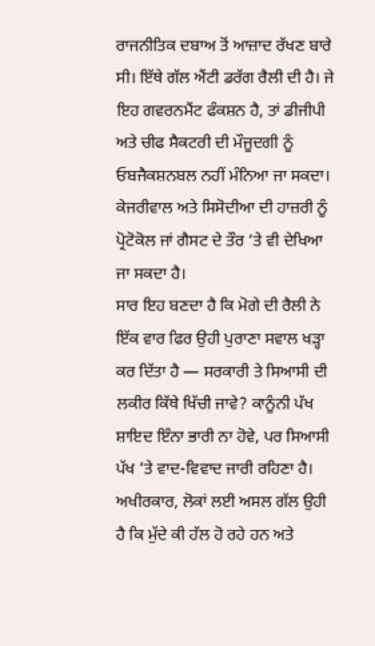ਰਾਜਨੀਤਿਕ ਦਬਾਅ ਤੋਂ ਆਜ਼ਾਦ ਰੱਖਣ ਬਾਰੇ ਸੀ। ਇੱਥੇ ਗੱਲ ਐਂਟੀ ਡਰੱਗ ਰੈਲੀ ਦੀ ਹੈ। ਜੇ ਇਹ ਗਵਰਨਮੈਂਟ ਫੰਕਸ਼ਨ ਹੈ, ਤਾਂ ਡੀਜੀਪੀ ਅਤੇ ਚੀਫ ਸੈਕਟਰੀ ਦੀ ਮੌਜੂਦਗੀ ਨੂੰ ਓਬਜੈਕਸ਼ਨਬਲ ਨਹੀਂ ਮੰਨਿਆ ਜਾ ਸਕਦਾ। ਕੇਜਰੀਵਾਲ ਅਤੇ ਸਿਸੋਦੀਆ ਦੀ ਹਾਜ਼ਰੀ ਨੂੰ ਪ੍ਰੋਟੋਕੋਲ ਜਾਂ ਗੈਸਟ ਦੇ ਤੌਰ ‘ਤੇ ਵੀ ਦੇਖਿਆ ਜਾ ਸਕਦਾ ਹੈ।
ਸਾਰ ਇਹ ਬਣਦਾ ਹੈ ਕਿ ਮੋਗੇ ਦੀ ਰੈਲੀ ਨੇ ਇੱਕ ਵਾਰ ਫਿਰ ਉਹੀ ਪੁਰਾਣਾ ਸਵਾਲ ਖੜ੍ਹਾ ਕਰ ਦਿੱਤਾ ਹੈ — ਸਰਕਾਰੀ ਤੇ ਸਿਆਸੀ ਦੀ ਲਕੀਰ ਕਿੱਥੇ ਖਿੱਚੀ ਜਾਵੇ? ਕਾਨੂੰਨੀ ਪੱਖ ਸ਼ਾਇਦ ਇੰਨਾ ਭਾਰੀ ਨਾ ਹੋਵੇ, ਪਰ ਸਿਆਸੀ ਪੱਖ ‘ਤੇ ਵਾਦ-ਵਿਵਾਦ ਜਾਰੀ ਰਹਿਣਾ ਹੈ। ਅਖੀਰਕਾਰ, ਲੋਕਾਂ ਲਈ ਅਸਲ ਗੱਲ ਉਹੀ ਹੈ ਕਿ ਮੁੱਦੇ ਕੀ ਹੱਲ ਹੋ ਰਹੇ ਹਨ ਅਤੇ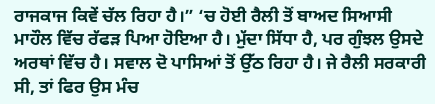ਰਾਜਕਾਜ ਕਿਵੇਂ ਚੱਲ ਰਿਹਾ ਹੈ।” ‘ਚ ਹੋਈ ਰੈਲੀ ਤੋਂ ਬਾਅਦ ਸਿਆਸੀ ਮਾਹੌਲ ਵਿੱਚ ਰੱਫੜ ਪਿਆ ਹੋਇਆ ਹੈ। ਮੁੱਦਾ ਸਿੱਧਾ ਹੈ, ਪਰ ਗੁੰਝਲ ਉਸਦੇ ਅਰਥਾਂ ਵਿੱਚ ਹੈ। ਸਵਾਲ ਦੋ ਪਾਸਿਆਂ ਤੋਂ ਉੱਠ ਰਿਹਾ ਹੈ। ਜੇ ਰੈਲੀ ਸਰਕਾਰੀ ਸੀ, ਤਾਂ ਫਿਰ ਉਸ ਮੰਚ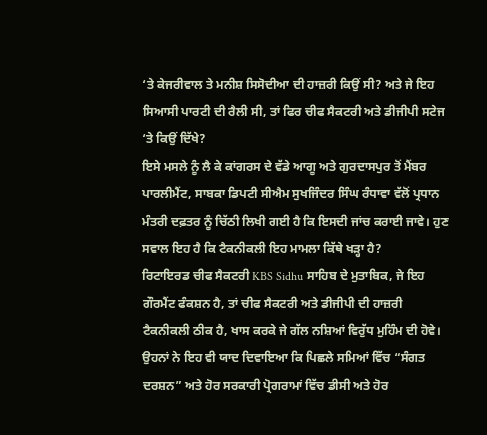‘ਤੇ ਕੇਜਰੀਵਾਲ ਤੇ ਮਨੀਸ਼ ਸਿਸੋਦੀਆ ਦੀ ਹਾਜ਼ਰੀ ਕਿਉਂ ਸੀ? ਅਤੇ ਜੇ ਇਹ ਸਿਆਸੀ ਪਾਰਟੀ ਦੀ ਰੈਲੀ ਸੀ, ਤਾਂ ਫਿਰ ਚੀਫ ਸੈਕਟਰੀ ਅਤੇ ਡੀਜੀਪੀ ਸਟੇਜ ‘ਤੇ ਕਿਉਂ ਦਿੱਖੇ?
ਇਸੇ ਮਸਲੇ ਨੂੰ ਲੈ ਕੇ ਕਾਂਗਰਸ ਦੇ ਵੱਡੇ ਆਗੂ ਅਤੇ ਗੁਰਦਾਸਪੁਰ ਤੋਂ ਮੈਂਬਰ ਪਾਰਲੀਮੈਂਟ, ਸਾਬਕਾ ਡਿਪਟੀ ਸੀਐਮ ਸੁਖਜਿੰਦਰ ਸਿੰਘ ਰੰਧਾਵਾ ਵੱਲੋਂ ਪ੍ਰਧਾਨ ਮੰਤਰੀ ਦਫ਼ਤਰ ਨੂੰ ਚਿੱਠੀ ਲਿਖੀ ਗਈ ਹੈ ਕਿ ਇਸਦੀ ਜਾਂਚ ਕਰਾਈ ਜਾਵੇ। ਹੁਣ ਸਵਾਲ ਇਹ ਹੈ ਕਿ ਟੈਕਨੀਕਲੀ ਇਹ ਮਾਮਲਾ ਕਿੱਥੇ ਖੜ੍ਹਾ ਹੈ?
ਰਿਟਾਇਰਡ ਚੀਫ ਸੈਕਟਰੀ KBS Sidhu ਸਾਹਿਬ ਦੇ ਮੁਤਾਬਿਕ, ਜੇ ਇਹ ਗੌਰਮੈਂਟ ਫੰਕਸ਼ਨ ਹੈ, ਤਾਂ ਚੀਫ ਸੈਕਟਰੀ ਅਤੇ ਡੀਜੀਪੀ ਦੀ ਹਾਜ਼ਰੀ ਟੈਕਨੀਕਲੀ ਠੀਕ ਹੈ, ਖਾਸ ਕਰਕੇ ਜੇ ਗੱਲ ਨਸ਼ਿਆਂ ਵਿਰੁੱਧ ਮੁਹਿੰਮ ਦੀ ਹੋਵੇ। ਉਹਨਾਂ ਨੇ ਇਹ ਵੀ ਯਾਦ ਦਿਵਾਇਆ ਕਿ ਪਿਛਲੇ ਸਮਿਆਂ ਵਿੱਚ “ਸੰਗਤ ਦਰਸ਼ਨ” ਅਤੇ ਹੋਰ ਸਰਕਾਰੀ ਪ੍ਰੋਗਰਾਮਾਂ ਵਿੱਚ ਡੀਸੀ ਅਤੇ ਹੋਰ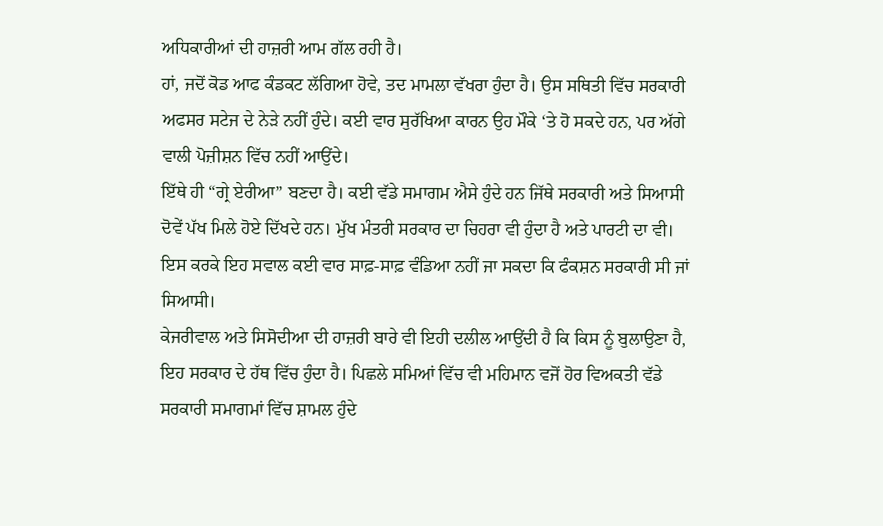ਅਧਿਕਾਰੀਆਂ ਦੀ ਹਾਜ਼ਰੀ ਆਮ ਗੱਲ ਰਹੀ ਹੈ।
ਹਾਂ, ਜਦੋਂ ਕੋਡ ਆਫ ਕੰਡਕਟ ਲੱਗਿਆ ਹੋਵੇ, ਤਦ ਮਾਮਲਾ ਵੱਖਰਾ ਹੁੰਦਾ ਹੈ। ਉਸ ਸਥਿਤੀ ਵਿੱਚ ਸਰਕਾਰੀ ਅਫਸਰ ਸਟੇਜ ਦੇ ਨੇੜੇ ਨਹੀਂ ਹੁੰਦੇ। ਕਈ ਵਾਰ ਸੁਰੱਖਿਆ ਕਾਰਨ ਉਹ ਮੌਕੇ ‘ਤੇ ਹੋ ਸਕਦੇ ਹਨ, ਪਰ ਅੱਗੇ ਵਾਲੀ ਪੋਜ਼ੀਸ਼ਨ ਵਿੱਚ ਨਹੀਂ ਆਉਂਦੇ।
ਇੱਥੇ ਹੀ “ਗ੍ਰੇ ਏਰੀਆ” ਬਣਦਾ ਹੈ। ਕਈ ਵੱਡੇ ਸਮਾਗਮ ਐਸੇ ਹੁੰਦੇ ਹਨ ਜਿੱਥੇ ਸਰਕਾਰੀ ਅਤੇ ਸਿਆਸੀ ਦੋਵੇਂ ਪੱਖ ਮਿਲੇ ਹੋਏ ਦਿੱਖਦੇ ਹਨ। ਮੁੱਖ ਮੰਤਰੀ ਸਰਕਾਰ ਦਾ ਚਿਹਰਾ ਵੀ ਹੁੰਦਾ ਹੈ ਅਤੇ ਪਾਰਟੀ ਦਾ ਵੀ। ਇਸ ਕਰਕੇ ਇਹ ਸਵਾਲ ਕਈ ਵਾਰ ਸਾਫ਼-ਸਾਫ਼ ਵੰਡਿਆ ਨਹੀਂ ਜਾ ਸਕਦਾ ਕਿ ਫੰਕਸ਼ਨ ਸਰਕਾਰੀ ਸੀ ਜਾਂ ਸਿਆਸੀ।
ਕੇਜਰੀਵਾਲ ਅਤੇ ਸਿਸੋਦੀਆ ਦੀ ਹਾਜ਼ਰੀ ਬਾਰੇ ਵੀ ਇਹੀ ਦਲੀਲ ਆਉਂਦੀ ਹੈ ਕਿ ਕਿਸ ਨੂੰ ਬੁਲਾਉਣਾ ਹੈ, ਇਹ ਸਰਕਾਰ ਦੇ ਹੱਥ ਵਿੱਚ ਹੁੰਦਾ ਹੈ। ਪਿਛਲੇ ਸਮਿਆਂ ਵਿੱਚ ਵੀ ਮਹਿਮਾਨ ਵਜੋਂ ਹੋਰ ਵਿਅਕਤੀ ਵੱਡੇ ਸਰਕਾਰੀ ਸਮਾਗਮਾਂ ਵਿੱਚ ਸ਼ਾਮਲ ਹੁੰਦੇ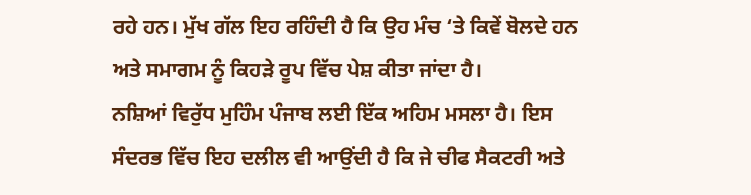ਰਹੇ ਹਨ। ਮੁੱਖ ਗੱਲ ਇਹ ਰਹਿੰਦੀ ਹੈ ਕਿ ਉਹ ਮੰਚ ‘ਤੇ ਕਿਵੇਂ ਬੋਲਦੇ ਹਨ ਅਤੇ ਸਮਾਗਮ ਨੂੰ ਕਿਹੜੇ ਰੂਪ ਵਿੱਚ ਪੇਸ਼ ਕੀਤਾ ਜਾਂਦਾ ਹੈ।
ਨਸ਼ਿਆਂ ਵਿਰੁੱਧ ਮੁਹਿੰਮ ਪੰਜਾਬ ਲਈ ਇੱਕ ਅਹਿਮ ਮਸਲਾ ਹੈ। ਇਸ ਸੰਦਰਭ ਵਿੱਚ ਇਹ ਦਲੀਲ ਵੀ ਆਉਂਦੀ ਹੈ ਕਿ ਜੇ ਚੀਫ ਸੈਕਟਰੀ ਅਤੇ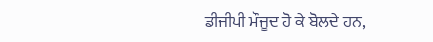ਡੀਜੀਪੀ ਮੌਜੂਦ ਹੋ ਕੇ ਬੋਲਦੇ ਹਨ,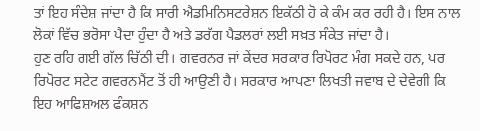ਤਾਂ ਇਹ ਸੰਦੇਸ਼ ਜਾਂਦਾ ਹੈ ਕਿ ਸਾਰੀ ਐਡਮਿਨਿਸਟਰੇਸ਼ਨ ਇਕੱਠੀ ਹੋ ਕੇ ਕੰਮ ਕਰ ਰਹੀ ਹੈ। ਇਸ ਨਾਲ ਲੋਕਾਂ ਵਿੱਚ ਭਰੋਸਾ ਪੈਦਾ ਹੁੰਦਾ ਹੈ ਅਤੇ ਡਰੱਗ ਪੈਡਲਰਾਂ ਲਈ ਸਖ਼ਤ ਸੰਕੇਤ ਜਾਂਦਾ ਹੈ।
ਹੁਣ ਰਹਿ ਗਈ ਗੱਲ ਚਿੱਠੀ ਦੀ। ਗਵਰਨਰ ਜਾਂ ਕੇਂਦਰ ਸਰਕਾਰ ਰਿਪੋਰਟ ਮੰਗ ਸਕਦੇ ਹਨ, ਪਰ ਰਿਪੋਰਟ ਸਟੇਟ ਗਵਰਨਮੈਂਟ ਤੋਂ ਹੀ ਆਉਣੀ ਹੈ। ਸਰਕਾਰ ਆਪਣਾ ਲਿਖਤੀ ਜਵਾਬ ਦੇ ਦੇਵੇਗੀ ਕਿ ਇਹ ਆਫਿਸ਼ਅਲ ਫੰਕਸ਼ਨ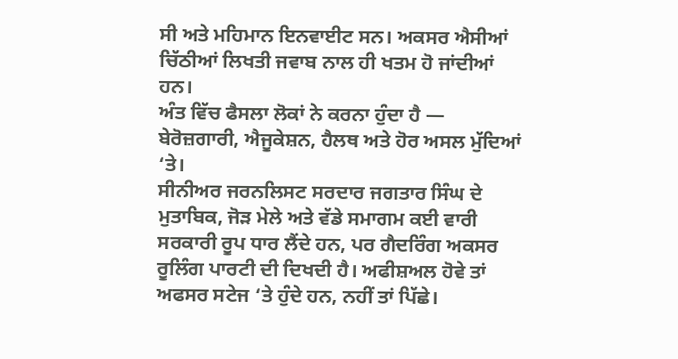ਸੀ ਅਤੇ ਮਹਿਮਾਨ ਇਨਵਾਈਟ ਸਨ। ਅਕਸਰ ਐਸੀਆਂ ਚਿੱਠੀਆਂ ਲਿਖਤੀ ਜਵਾਬ ਨਾਲ ਹੀ ਖਤਮ ਹੋ ਜਾਂਦੀਆਂ ਹਨ।
ਅੰਤ ਵਿੱਚ ਫੈਸਲਾ ਲੋਕਾਂ ਨੇ ਕਰਨਾ ਹੁੰਦਾ ਹੈ — ਬੇਰੋਜ਼ਗਾਰੀ, ਐਜੂਕੇਸ਼ਨ, ਹੈਲਥ ਅਤੇ ਹੋਰ ਅਸਲ ਮੁੱਦਿਆਂ ‘ਤੇ।
ਸੀਨੀਅਰ ਜਰਨਲਿਸਟ ਸਰਦਾਰ ਜਗਤਾਰ ਸਿੰਘ ਦੇ ਮੁਤਾਬਿਕ, ਜੋੜ ਮੇਲੇ ਅਤੇ ਵੱਡੇ ਸਮਾਗਮ ਕਈ ਵਾਰੀ ਸਰਕਾਰੀ ਰੂਪ ਧਾਰ ਲੈਂਦੇ ਹਨ, ਪਰ ਗੈਦਰਿੰਗ ਅਕਸਰ ਰੂਲਿੰਗ ਪਾਰਟੀ ਦੀ ਦਿਖਦੀ ਹੈ। ਅਫੀਸ਼ਅਲ ਹੋਵੇ ਤਾਂ ਅਫਸਰ ਸਟੇਜ ‘ਤੇ ਹੁੰਦੇ ਹਨ, ਨਹੀਂ ਤਾਂ ਪਿੱਛੇ।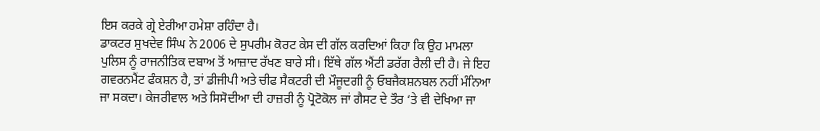ਇਸ ਕਰਕੇ ਗ੍ਰੇ ਏਰੀਆ ਹਮੇਸ਼ਾ ਰਹਿੰਦਾ ਹੈ।
ਡਾਕਟਰ ਸੁਖਦੇਵ ਸਿੰਘ ਨੇ 2006 ਦੇ ਸੁਪਰੀਮ ਕੋਰਟ ਕੇਸ ਦੀ ਗੱਲ ਕਰਦਿਆਂ ਕਿਹਾ ਕਿ ਉਹ ਮਾਮਲਾ ਪੁਲਿਸ ਨੂੰ ਰਾਜਨੀਤਿਕ ਦਬਾਅ ਤੋਂ ਆਜ਼ਾਦ ਰੱਖਣ ਬਾਰੇ ਸੀ। ਇੱਥੇ ਗੱਲ ਐਂਟੀ ਡਰੱਗ ਰੈਲੀ ਦੀ ਹੈ। ਜੇ ਇਹ ਗਵਰਨਮੈਂਟ ਫੰਕਸ਼ਨ ਹੈ, ਤਾਂ ਡੀਜੀਪੀ ਅਤੇ ਚੀਫ ਸੈਕਟਰੀ ਦੀ ਮੌਜੂਦਗੀ ਨੂੰ ਓਬਜੈਕਸ਼ਨਬਲ ਨਹੀਂ ਮੰਨਿਆ ਜਾ ਸਕਦਾ। ਕੇਜਰੀਵਾਲ ਅਤੇ ਸਿਸੋਦੀਆ ਦੀ ਹਾਜ਼ਰੀ ਨੂੰ ਪ੍ਰੋਟੋਕੋਲ ਜਾਂ ਗੈਸਟ ਦੇ ਤੌਰ ‘ਤੇ ਵੀ ਦੇਖਿਆ ਜਾ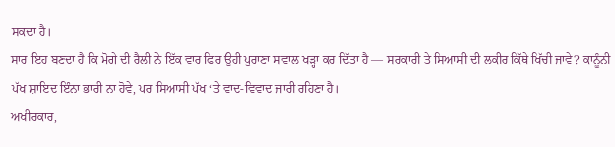ਸਕਦਾ ਹੈ।
ਸਾਰ ਇਹ ਬਣਦਾ ਹੈ ਕਿ ਮੋਗੇ ਦੀ ਰੈਲੀ ਨੇ ਇੱਕ ਵਾਰ ਫਿਰ ਉਹੀ ਪੁਰਾਣਾ ਸਵਾਲ ਖੜ੍ਹਾ ਕਰ ਦਿੱਤਾ ਹੈ — ਸਰਕਾਰੀ ਤੇ ਸਿਆਸੀ ਦੀ ਲਕੀਰ ਕਿੱਥੇ ਖਿੱਚੀ ਜਾਵੇ? ਕਾਨੂੰਨੀ ਪੱਖ ਸ਼ਾਇਦ ਇੰਨਾ ਭਾਰੀ ਨਾ ਹੋਵੇ, ਪਰ ਸਿਆਸੀ ਪੱਖ ‘ਤੇ ਵਾਦ-ਵਿਵਾਦ ਜਾਰੀ ਰਹਿਣਾ ਹੈ।
ਅਖੀਰਕਾਰ,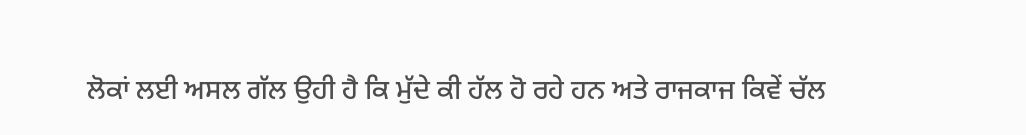ਲੋਕਾਂ ਲਈ ਅਸਲ ਗੱਲ ਉਹੀ ਹੈ ਕਿ ਮੁੱਦੇ ਕੀ ਹੱਲ ਹੋ ਰਹੇ ਹਨ ਅਤੇ ਰਾਜਕਾਜ ਕਿਵੇਂ ਚੱਲ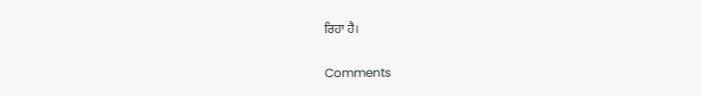ਰਿਹਾ ਹੈ।

Comments